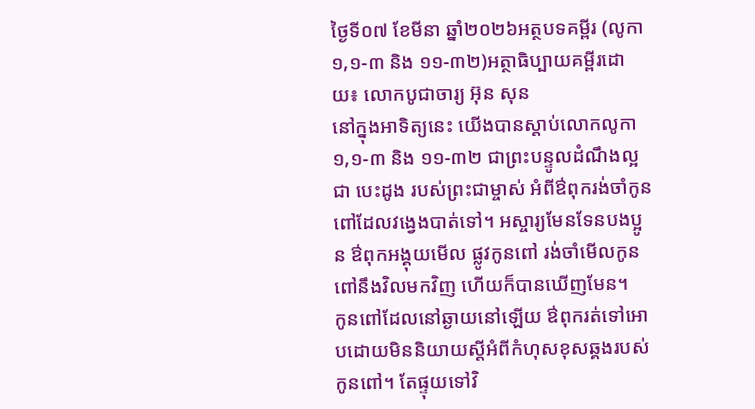ថ្ងៃទី០៧ ខែមីនា ឆ្នាំ២០២៦អត្ថបទគម្ពីរ (លូកា១,១-៣ និង ១១-៣២)អត្ថាធិប្បាយគម្ពីរដោយ៖ លោកបូជាចារ្យ អ៊ុន សុន
នៅក្នុងអាទិត្យនេះ យើងបានស្ដាប់លោកលូកា១,១-៣ និង ១១-៣២ ជាព្រះបន្ទូលដំណឹងល្អ ជា បេះដូង របស់ព្រះជាម្ចាស់ អំពីឳពុករង់ចាំកូនពៅដែលវង្វេងបាត់ទៅ។ អស្ចារ្យមែនទែនបងប្អូន ឳពុកអង្គុយមើល ផ្លូវកូនពៅ រង់ចាំមើលកូនពៅនឹងវិលមកវិញ ហើយក៏បានឃើញមែន។
កូនពៅដែលនៅឆ្ងាយនៅឡើយ ឳពុករត់ទៅអោបដោយមិននិយាយស្ដីអំពីកំហុសខុសឆ្គងរបស់កូនពៅ។ តែផ្ទុយទៅវិ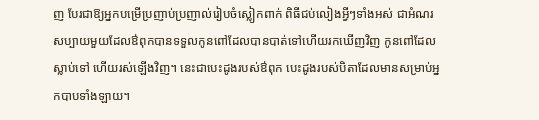ញ បែរជាឱ្យអ្នកបម្រើប្រញាប់ប្រញាល់រៀបចំស្លៀកពាក់ ពិធីជប់លៀងអ្វីៗទាំងអស់ ជាអំណរ សប្បាយមួយដែលឳពុកបានទទួលកូនពៅដែលបានបាត់ទៅហើយរកឃើញវិញ កូនពៅដែលស្លាប់ទៅ ហើយរស់ឡើងវិញ។ នេះជាបេះដូងរបស់ឳពុក បេះដូងរបស់បិតាដែលមានសម្រាប់អ្នកបាបទាំងឡាយ។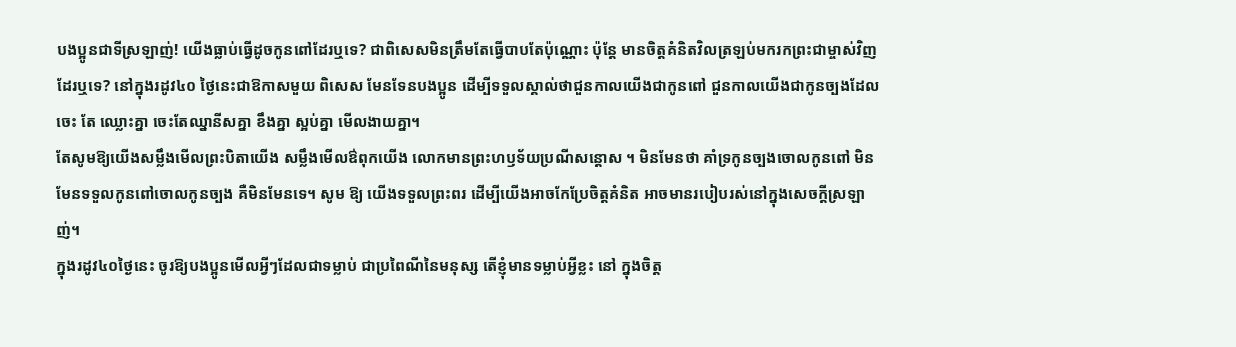បងប្អូនជាទីស្រឡាញ់! យើងធ្លាប់ធ្វើដូចកូនពៅដែរឬទេ? ជាពិសេសមិនត្រឹមតែធ្វើបាបតែប៉ុណ្ណោះ ប៉ុន្តែ មានចិត្តគំនិតវិលត្រឡប់មករកព្រះជាម្ចាស់វិញដែរឬទេ? នៅក្នុងរដូវ៤០ ថ្ងៃនេះជាឱកាសមួយ ពិសេស មែនទែនបងប្អូន ដើម្បីទទួលស្គាល់ថាជួនកាលយើងជាកូនពៅ ជួនកាលយើងជាកូនច្បងដែលចេះ តែ ឈ្លោះគ្នា ចេះតែឈ្នានីសគ្នា ខឹងគ្នា ស្អប់គ្នា មើលងាយគ្នា។
តែសូមឱ្យយើងសម្លឹងមើលព្រះបិតាយើង សម្លឹងមើលឳពុកយើង លោកមានព្រះហឫទ័យប្រណីសន្តោស ។ មិនមែនថា គាំទ្រកូនច្បងចោលកូនពៅ មិនមែនទទួលកូនពៅចោលកូនច្បង គឺមិនមែនទេ។ សូម ឱ្យ យើងទទួលព្រះពរ ដើម្បីយើងអាចកែប្រែចិត្តគំនិត អាចមានរបៀបរស់នៅក្នុងសេចក្ដីស្រឡាញ់។
ក្នុងរដូវ៤០ថ្ងៃនេះ ចូរឱ្យបងប្អូនមើលអ្វីៗដែលជាទម្លាប់ ជាប្រពៃណីនៃមនុស្ស តើខ្ញុំមានទម្លាប់អ្វីខ្លះ នៅ ក្នុងចិត្ត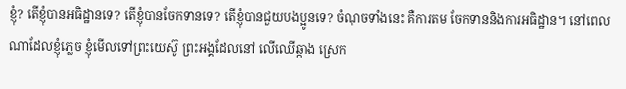ខ្ញុំ? តើខ្ញុំបានអធិដ្ឋានទេ? តើខ្ញុំបានចែកទានទេ? តើខ្ញុំបានជួយបងប្អូនទេ? ចំណុចទាំងនេះ គឺការតម ចែកទាននិងការអធិដ្ឋាន។ នៅពេលណាដែលខ្ញុំភ្លេច ខ្ញុំមើលទៅព្រះយេស៊ូ ព្រះអង្គដែលនៅ លើឈើឆ្កាង ស្រេក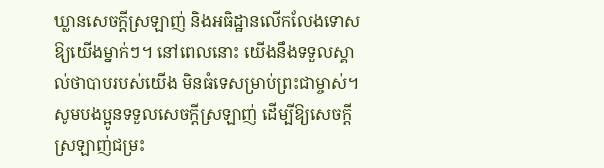ឃ្លានសេចក្ដីស្រឡាញ់ និងអធិដ្ឋានលើកលែងទោសឱ្យយើងម្នាក់ៗ។ នៅពេលនោះ យើងនឹងទទួលស្គាល់ថាបាបរបស់យើង មិនធំទេសម្រាប់ព្រះជាម្ចាស់។
សូមបងប្អូនទទួលសេចក្ដីស្រឡាញ់ ដើម្បីឱ្យសេចក្ដីស្រឡាញ់ជម្រះ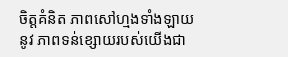ចិត្តគំនិត ភាពសៅហ្មងទាំងឡាយ នូវ ភាពទន់ខ្សោយរបស់យើងជា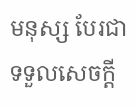មនុស្ស បែរជាទទួលសេចក្ដី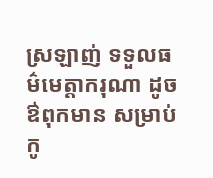ស្រឡាញ់ ទទួលធម៌មេត្តាករុណា ដូចឳពុកមាន សម្រាប់កូ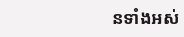នទាំងអស់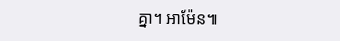គ្នា។ អាម៉ែន៕